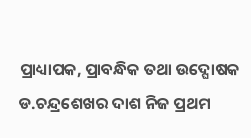ପ୍ରାଧ୍ୟାପକ, ପ୍ରାବନ୍ଧିକ ତଥା ଉଦ୍ଘୋଷକ ଡ.ଚନ୍ଦ୍ରଶେଖର ଦାଶ ନିଜ ପ୍ରଥମ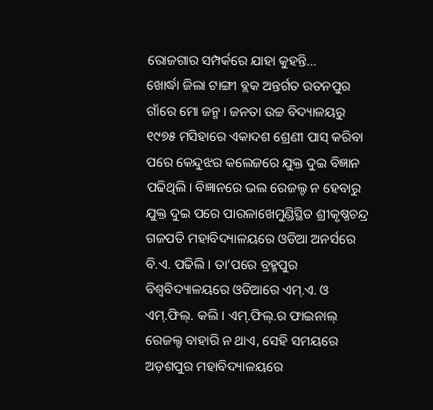ରୋଜଗାର ସମ୍ପର୍କରେ ଯାହା କୁହନ୍ତି…
ଖୋର୍ଦ୍ଧା ଜିଲା ଟାଙ୍ଗୀ ବ୍ଲକ ଅନ୍ତର୍ଗତ ରତନପୁର ଗାଁରେ ମୋ ଜନ୍ମ। ଜନତା ଉଚ୍ଚ ବିଦ୍ୟାଳୟରୁ ୧୯୭୫ ମସିହାରେ ଏକାଦଶ ଶ୍ରେଣୀ ପାସ୍ କରିବା ପରେ କେନ୍ଦୁଝର କଲେଜରେ ଯୁକ୍ତ ଦୁଇ ବିଜ୍ଞାନ ପଢିଥିଲି। ବିଜ୍ଞାନରେ ଭଲ ରେଜଲ୍ଟ ନ ହେବାରୁ ଯୁକ୍ତ ଦୁଇ ପରେ ପାରଳାଖେମୁଣ୍ଡିସ୍ଥିତ ଶ୍ରୀକୃଷ୍ଣଚନ୍ଦ୍ର ଗଜପତି ମହାବିଦ୍ୟାଳୟରେ ଓଡିଆ ଅନର୍ସରେ ବି.ଏ. ପଢିଲି। ତା’ପରେ ବ୍ରହ୍ମପୁର ବିଶ୍ୱବିଦ୍ୟାଳୟରେ ଓଡିଆରେ ଏମ୍.ଏ. ଓ ଏମ୍.ଫିଲ୍. କଲି। ଏମ୍.ଫିଲ୍.ର ଫାଇନାଲ୍ ରେଜଲ୍ଟ ବାହାରି ନ ଥାଏ, ସେହି ସମୟରେ ଅଡ଼ଶପୁର ମହାବିଦ୍ୟାଳୟରେ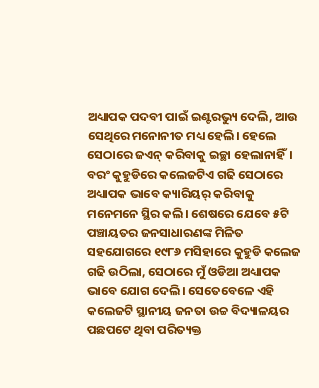ଅଧ୍ୟାପକ ପଦବୀ ପାଇଁ ଇଣ୍ଟରଭ୍ୟୁ ଦେଲି, ଆଉ ସେଥିରେ ମନୋନୀତ ମଧ୍ୟ ହେଲି। ହେଲେ ସେଠାରେ ଜଏନ୍ କରିବାକୁ ଇଚ୍ଛା ହେଲାନାହିଁ। ବରଂ କୁହୁଡିରେ କଲେଜଟିଏ ଗଢି ସେଠାରେ ଅଧ୍ୟାପକ ଭାବେ କ୍ୟାରିୟର୍ କରିବାକୁ ମନେମନେ ସ୍ଥିର କଲି। ଶେଷରେ ଯେବେ ୫ଟି ପଞ୍ଚାୟତର ଜନସାଧାରଣଙ୍କ ମିଳିତ ସହଯୋଗରେ ୧୯୮୬ ମସିହାରେ କୁହୁଡି କଲେଜ ଗଢି ଉଠିଲା, ସେଠାରେ ମୁଁ ଓଡିଆ ଅଧ୍ୟାପକ ଭାବେ ଯୋଗ ଦେଲି। ସେତେବେଳେ ଏହି କଲେଜଟି ସ୍ଥାନୀୟ ଜନତା ଉଚ୍ଚ ବିଦ୍ୟାଳୟର ପଛପଟେ ଥିବା ପରିତ୍ୟକ୍ତ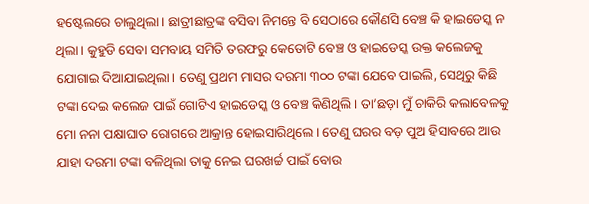ହଷ୍ଟେଲରେ ଚାଲୁଥିଲା। ଛାତ୍ରୀଛାତ୍ରଙ୍କ ବସିବା ନିମନ୍ତେ ବି ସେଠାରେ କୌଣସି ବେଞ୍ଚ କି ହାଇଡେସ୍କ ନ ଥିଲା। କୁହୁଡି ସେବା ସମବାୟ ସମିତି ତରଫରୁ କେତୋଟି ବେଞ୍ଚ ଓ ହାଇଡେସ୍କ ଉକ୍ତ କଲେଜକୁ ଯୋଗାଇ ଦିଆଯାଇଥିଲା। ତେଣୁ ପ୍ରଥମ ମାସର ଦରମା ୩୦୦ ଟଙ୍କା ଯେବେ ପାଇଲି, ସେଥିରୁ କିଛି ଟଙ୍କା ଦେଇ କଲେଜ ପାଇଁ ଗୋଟିଏ ହାଇଡେସ୍କ ଓ ବେଞ୍ଚ କିଣିଥିଲି। ତା’ଛଡ଼ା ମୁଁ ଚାକିରି କଲାବେଳକୁ ମୋ ନନା ପକ୍ଷାଘାତ ରୋଗରେ ଆକ୍ରାନ୍ତ ହୋଇସାରିଥିଲେ। ତେଣୁ ଘରର ବଡ଼ ପୁଅ ହିସାବରେ ଆଉ ଯାହା ଦରମା ଟଙ୍କା ବଳିଥିଲା ତାକୁ ନେଇ ଘରଖର୍ଚ୍ଚ ପାଇଁ ବୋଉ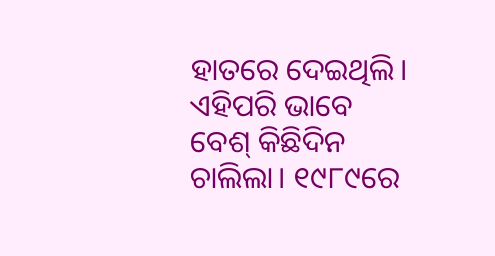ହାତରେ ଦେଇଥିଲି। ଏହିପରି ଭାବେ ବେଶ୍ କିଛିଦିନ ଚାଲିଲା। ୧୯୮୯ରେ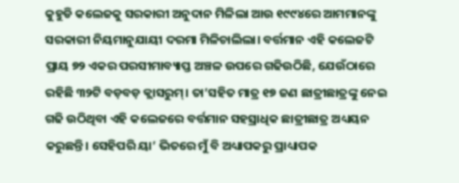କୁହୁଡି କଲେଜକୁ ସରକାରୀ ଅନୁଦାନ ମିଳିଲା ଆଉ ୧୯୯୪ରେ ଆମମାନଙ୍କୁ ସରକାରୀ ନିୟମାନୁଯାୟୀ ଦରମା ମିଳିଚାଲିଲା। ବର୍ତ୍ତମାନ ଏହି କଲେଜଟି ପ୍ରାୟ ୭୨ ଏକର ପରସୀମାବ୍ୟାପ୍ତ ଅଞ୍ଚଳ ଉପରେ ଗଢିଉଠିଛି, ଯେଉଁଠାରେ ରହିଛି ୩୨ଟି ବଡ଼ବଡ଼ କ୍ଲାସରୁମ୍। ତା’ସହିତ ମାତ୍ର ୧୭ ଜଣ ଛାତ୍ରୀଛାତ୍ରଙ୍କୁ ନେଇ ଗଢି ଉଠିଥିବା ଏହି କଲେଜରେ ବର୍ତ୍ତମାନ ସହସ୍ରାଧିକ ଛାତ୍ରୀଛାତ୍ର ଅଧ୍ୟୟନ କରୁଛନ୍ତି। ସେହିପରି ୟା’ ଭିତରେ ମୁଁ ବି ଅଧ୍ୟାପକରୁ ପ୍ରାଧ୍ୟାପକ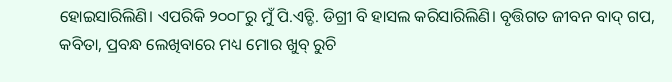ହୋଇସାରିଲିଣି। ଏପରିକି ୨୦୦୮ରୁ ମୁଁ ପି.ଏଚ୍ଡି. ଡିଗ୍ରୀ ବି ହାସଲ କରିସାରିଲିଣି। ବୃତ୍ତିଗତ ଜୀବନ ବାଦ୍ ଗପ, କବିତା, ପ୍ରବନ୍ଧ ଲେଖିବାରେ ମଧ୍ୟ ମୋର ଖୁବ୍ ରୁଚି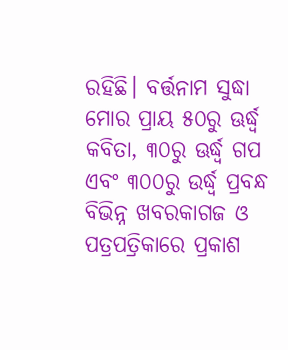ରହିଛି। ବର୍ତ୍ତନାମ ସୁଦ୍ଧା ମୋର ପ୍ରାୟ ୫୦ରୁ ଊର୍ଦ୍ଧ୍ୱ କବିତା, ୩୦ରୁ ଊର୍ଦ୍ଧ୍ୱ ଗପ ଏବଂ ୩୦୦ରୁ ଉର୍ଦ୍ଧ୍ୱ ପ୍ରବନ୍ଧ ବିଭିନ୍ନ ଖବରକାଗଜ ଓ ପତ୍ରପତ୍ରିକାରେ ପ୍ରକାଶ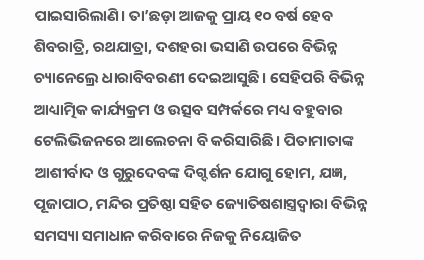ପାଇସାରିଲାଣି। ତା’ଛଡ଼ା ଆଜକୁ ପ୍ରାୟ ୧୦ ବର୍ଷ ହେବ ଶିବରାତ୍ରି, ରଥଯାତ୍ରା, ଦଶହରା ଭସାଣି ଉପରେ ବିଭିନ୍ନ ଚ୍ୟାନେଲ୍ରେ ଧାରାବିବରଣୀ ଦେଇଆସୁଛି। ସେହିପରି ବିଭିନ୍ନ ଆଧ୍ୟାତ୍ମିକ କାର୍ଯ୍ୟକ୍ରମ ଓ ଉତ୍ସବ ସମ୍ପର୍କରେ ମଧ୍ୟ ବହୁବାର ଟେଲିଭିଜନରେ ଆଲେଚନା ବି କରିସାରିଛି। ପିତାମାତାଙ୍କ ଆଶୀର୍ବାଦ ଓ ଗୁରୁଦେବଙ୍କ ଦିଗ୍ଦର୍ଶନ ଯୋଗୁ ହୋମ, ଯଜ୍ଞ, ପୂଜାପାଠ, ମନ୍ଦିର ପ୍ରତିଷ୍ଠା ସହିତ ଜ୍ୟୋତିଷଶାସ୍ତ୍ରଦ୍ୱାରା ବିଭିନ୍ନ ସମସ୍ୟା ସମାଧାନ କରିବାରେ ନିଜକୁ ନିୟୋଜିତ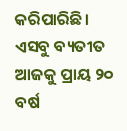କରିପାରିଛି। ଏସବୁ ବ୍ୟତୀତ ଆଜକୁ ପ୍ରାୟ ୨୦ ବର୍ଷ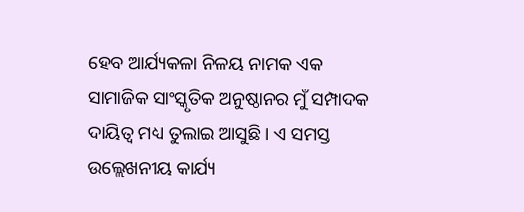ହେବ ଆର୍ଯ୍ୟକଳା ନିଳୟ ନାମକ ଏକ ସାମାଜିକ ସାଂସ୍କୃତିକ ଅନୁଷ୍ଠାନର ମୁଁ ସମ୍ପାଦକ ଦାୟିତ୍ୱ ମଧ୍ୟ ତୁଲାଇ ଆସୁଛି। ଏ ସମସ୍ତ ଉଲ୍ଲେଖନୀୟ କାର୍ଯ୍ୟ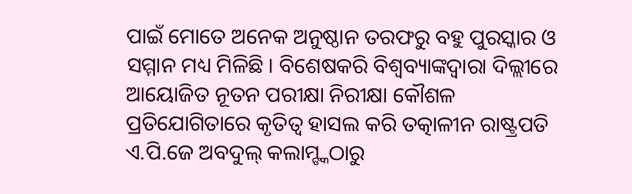ପାଇଁ ମୋତେ ଅନେକ ଅନୁଷ୍ଠାନ ତରଫରୁ ବହୁ ପୁରସ୍କାର ଓ ସମ୍ମାନ ମଧ୍ୟ ମିଳିଛି। ବିଶେଷକରି ବିଶ୍ୱବ୍ୟାଙ୍କଦ୍ୱାରା ଦିଲ୍ଲୀରେ ଆୟୋଜିତ ନୂତନ ପରୀକ୍ଷା ନିରୀକ୍ଷା କୌଶଳ ପ୍ରତିଯୋଗିତାରେ କୃତିତ୍ୱ ହାସଲ କରି ତତ୍କାଳୀନ ରାଷ୍ଟ୍ରପତି ଏ.ପି.ଜେ ଅବଦୁଲ୍ କଲାମ୍ଙ୍କଠାରୁ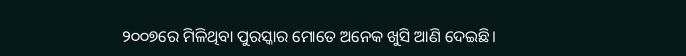୨୦୦୭ରେ ମିଳିଥିବା ପୁରସ୍କାର ମୋତେ ଅନେକ ଖୁସି ଆଣି ଦେଇଛି।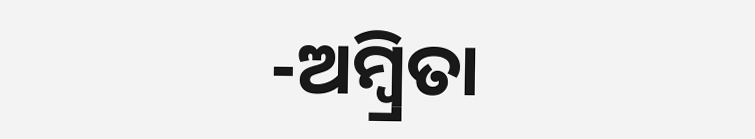-ଅମ୍ବ୍ରିତା